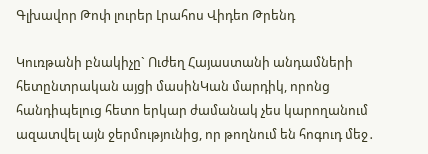Գլխավոր Թոփ լուրեր Լրահոս Վիդեո Թրենդ

Կուռթանի բնակիչը` Ուժեղ Հայաստանի անդամների հետընտրական այցի մասինԿան մարդիկ, որոնց հանդիպելուց հետո երկար ժամանակ չես կարողանում ազատվել այն ջերմությունից, որ թողնում են հոգուդ մեջ․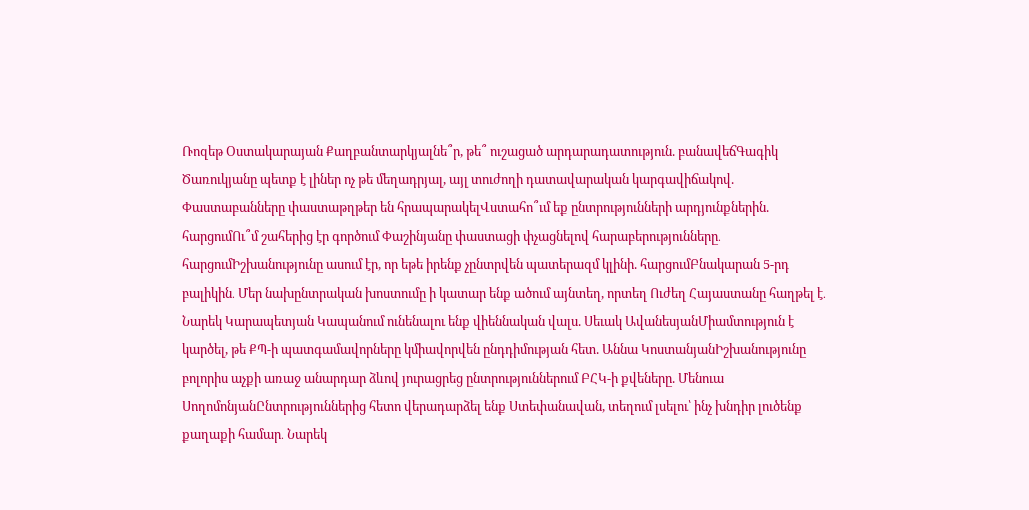Ռոզեթ Օստակարայան Քաղբանտարկյալնե՞ր, թե՞ ուշացած արդարադատություն. բանավեճԳագիկ Ծառուկյանը պետք է լիներ ոչ թե մեղադրյալ, այլ տուժողի դատավարական կարգավիճակով. Փաստաբանները փաստաթղթեր են հրապարակելՎստահո՞ւմ եք ընտրությունների արդյունքներին. հարցումՈւ՞մ շահերից էր գործում Փաշինյանը փաստացի փչացնելով հարաբերությունները․ հարցումԻշխանությունը ասում էր, որ եթե իրենք չընտրվեն պատերազմ կլինի. հարցումԲնակարան 5-րդ բալիկին․ Մեր նախընտրական խոստումը ի կատար ենք ածում այնտեղ, որտեղ Ուժեղ Հայաստանը հաղթել է․ Նարեկ Կարապետյան Կապանում ունենալու ենք վիեննական վալս. Սեւակ ԱվանեսյանՄիամտություն է կարծել, թե ՔՊ-ի պատգամավորները կմիավորվեն ընդդիմության հետ. Աննա ԿոստանյանԻշխանությունը բոլորիս աչքի առաջ անարդար ձևով յուրացրեց ընտրություններում ԲՀԿ-ի քվեները. Մենուա ՍողոմոնյանԸնտրություններից հետո վերադարձել ենք Ստեփանավան, տեղում լսելու՝ ինչ խնդիր լուծենք քաղաքի համար․ Նարեկ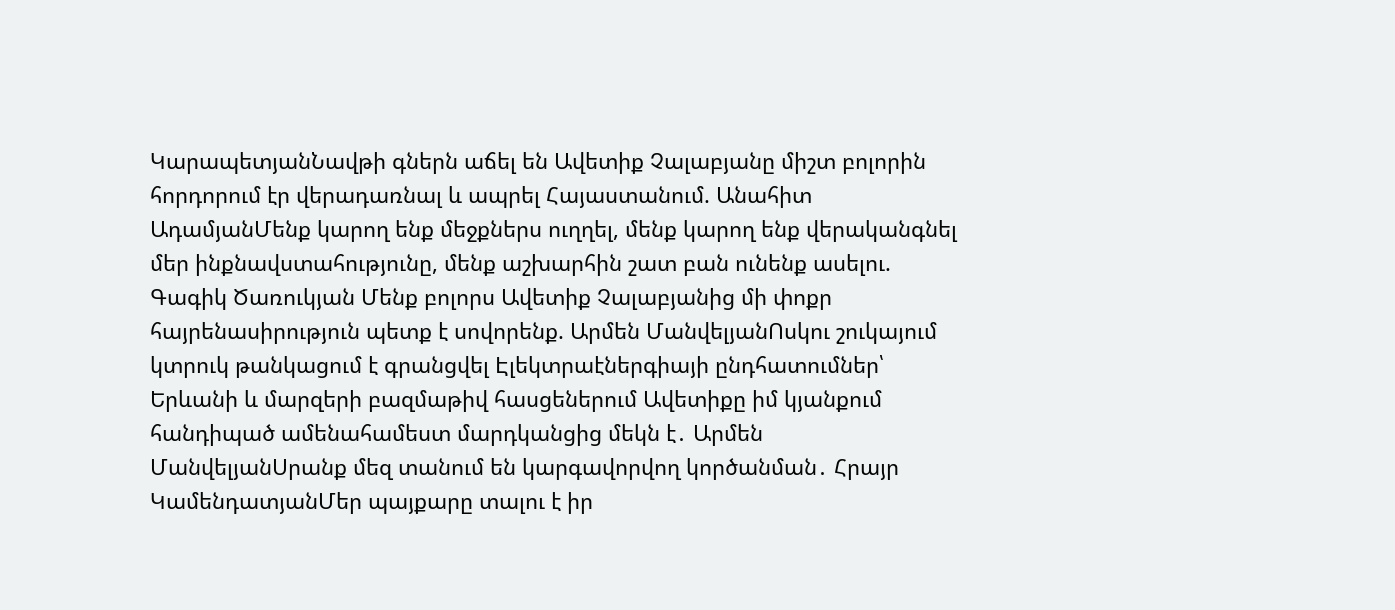ԿարապետյանՆավթի գներն աճել են Ավետիք Չալաբյանը միշտ բոլորին հորդորում էր վերադառնալ և ապրել Հայաստանում. Անահիտ ԱդամյանՄենք կարող ենք մեջքներս ուղղել, մենք կարող ենք վերականգնել մեր ինքնավստահությունը, մենք աշխարհին շատ բան ունենք ասելու. Գագիկ Ծառուկյան Մենք բոլորս Ավետիք Չալաբյանից մի փոքր հայրենասիրություն պետք է սովորենք. Արմեն ՄանվելյանՈսկու շուկայում կտրուկ թանկացում է գրանցվել Էլեկտրաէներգիայի ընդհատումներ՝ Երևանի և մարզերի բազմաթիվ հասցեներում Ավետիքը իմ կյանքում հանդիպած ամենահամեստ մարդկանցից մեկն է․ Արմեն ՄանվելյանՍրանք մեզ տանում են կարգավորվող կործանման․ Հրայր ԿամենդատյանՄեր պայքարը տալու է իր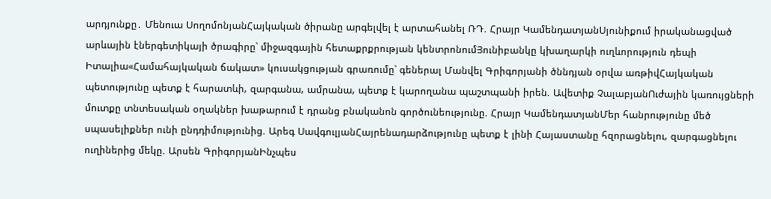արդյունքը․ Մենուա ՍողոմոնյանՀայկական ծիրանը արգելվել է արտահանել ՌԴ. Հրայր ԿամենդատյանՍյունիքում իրականացված արևային էներգետիկայի ծրագիրը՝ միջազգային հետաքրքրության կենտրոնումՅունիբանկը կխաղարկի ուղևորություն դեպի Իտալիա«Համահայկական ճակատ» կուսակցության գրառումը՝ գեներալ Մանվել Գրիգորյանի ծննդյան օրվա առթիվՀայկական պետությունը պետք է հարատևի, զարգանա, ամրանա, պետք է կարողանա պաշտպանի իրեն. Ավետիք ՉալաբյանՈւժային կառույցների մուտքը տնտեսական օղակներ խաթարում է դրանց բնականոն գործունեությունը. Հրայր ԿամենդատյանՄեր հանրությունը մեծ սպասելիքներ ունի ընդդիմությունից. Արեգ ՍավգուլյանՀայրենադարձությունը պետք է լինի Հայաստանը հզորացնելու, զարգացնելու ուղիներից մեկը. Արսեն ԳրիգորյանԻնչպես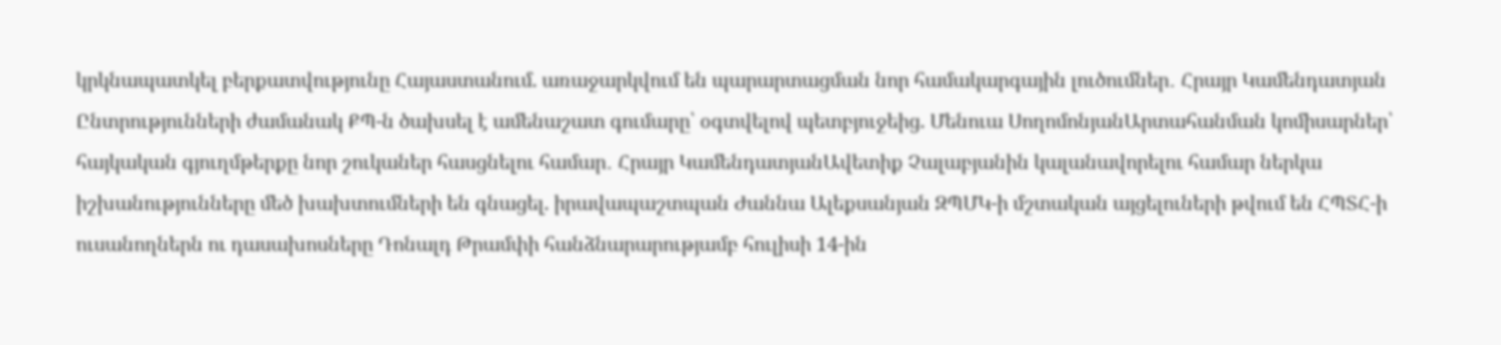կրկնապատկել բերքատվությունը Հայաստանում. առաջարկվում են պարարտացման նոր համակարգային լուծումներ․ Հրայր Կամենդատյան Ընտրությունների ժամանակ ՔՊ-ն ծախսել է ամենաշատ գումարը՝ օգտվելով պետբյուջեից. Մենուա ՍողոմոնյանԱրտահանման կոմիսարներ՝ հայկական գյուղմթերքը նոր շուկաներ հասցնելու համար․ Հրայր ԿամենդատյանԱվետիք Չալաբյանին կալանավորելու համար ներկա իշխանությունները մեծ խախտումների են գնացել. իրավապաշտպան Ժաննա Ալեքսանյան ԶՊՄԿ-ի մշտական այցելուների թվում են ՀՊՏՀ-ի ուսանողներն ու դասախոսները Դոնալդ Թրամփի հանձնարարությամբ հուլիսի 14-ին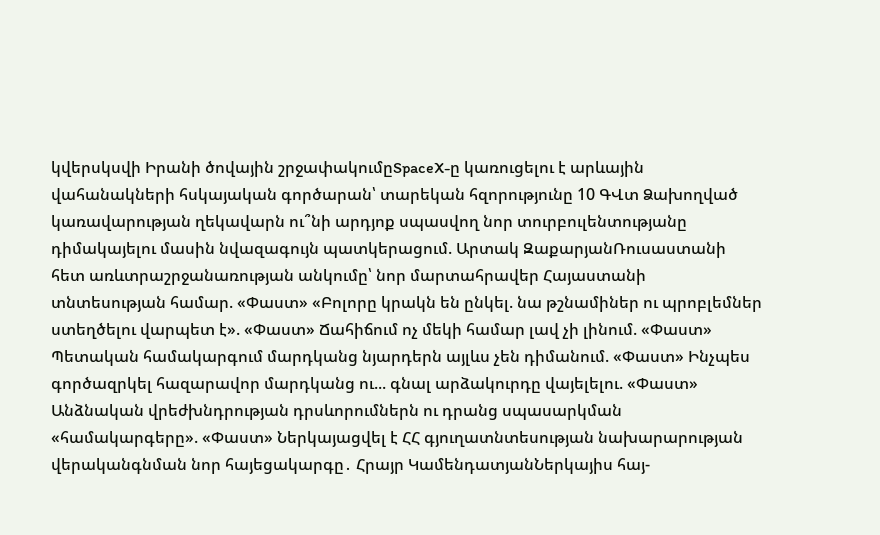կվերսկսվի Իրանի ծովային շրջափակումըSpaceX-ը կառուցելու է արևային վահանակների հսկայական գործարան՝ տարեկան հզորությունը 10 ԳՎտ Ձախողված կառավարության ղեկավարն ու՞նի արդյոք սպասվող նոր տուրբուլենտությանը դիմակայելու մասին նվազագույն պատկերացում. Արտակ ԶաքարյանՌուսաստանի հետ առևտրաշրջանառության անկումը՝ նոր մարտահրավեր Հայաստանի տնտեսության համար. «Փաստ» «Բոլորը կրակն են ընկել. նա թշնամիներ ու պրոբլեմներ ստեղծելու վարպետ է». «Փաստ» Ճահիճում ոչ մեկի համար լավ չի լինում. «Փաստ» Պետական համակարգում մարդկանց նյարդերն այլևս չեն դիմանում. «Փաստ» Ինչպես գործազրկել հազարավոր մարդկանց ու... գնալ արձակուրդը վայելելու. «Փաստ» Անձնական վրեժխնդրության դրսևորումներն ու դրանց սպասարկման «համակարգերը». «Փաստ» Ներկայացվել է ՀՀ գյուղատնտեսության նախարարության վերականգնման նոր հայեցակարգը․ Հրայր ԿամենդատյանՆերկայիս հայ-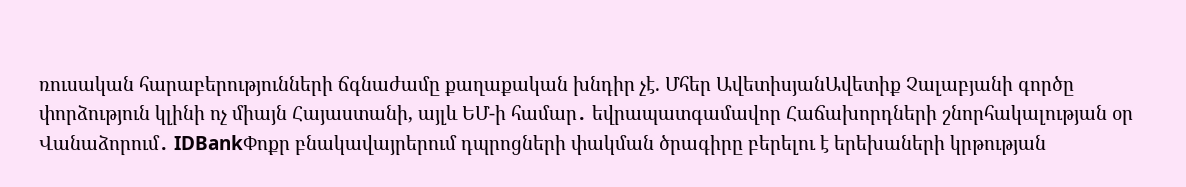ռուսական հարաբերությունների ճգնաժամը քաղաքական խնդիր չէ. Մհեր ԱվետիսյանԱվետիք Չալաբյանի գործը փորձություն կլինի ոչ միայն Հայաստանի, այլև ԵՄ-ի համար․ եվրապատգամավոր Հաճախորդների շնորհակալության օր Վանաձորում․ IDBankՓոքր բնակավայրերում դպրոցների փակման ծրագիրը բերելու է երեխաների կրթության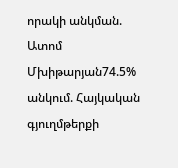որակի անկման. Ատոմ Մխիթարյան74.5% անկում. Հայկական գյուղմթերքի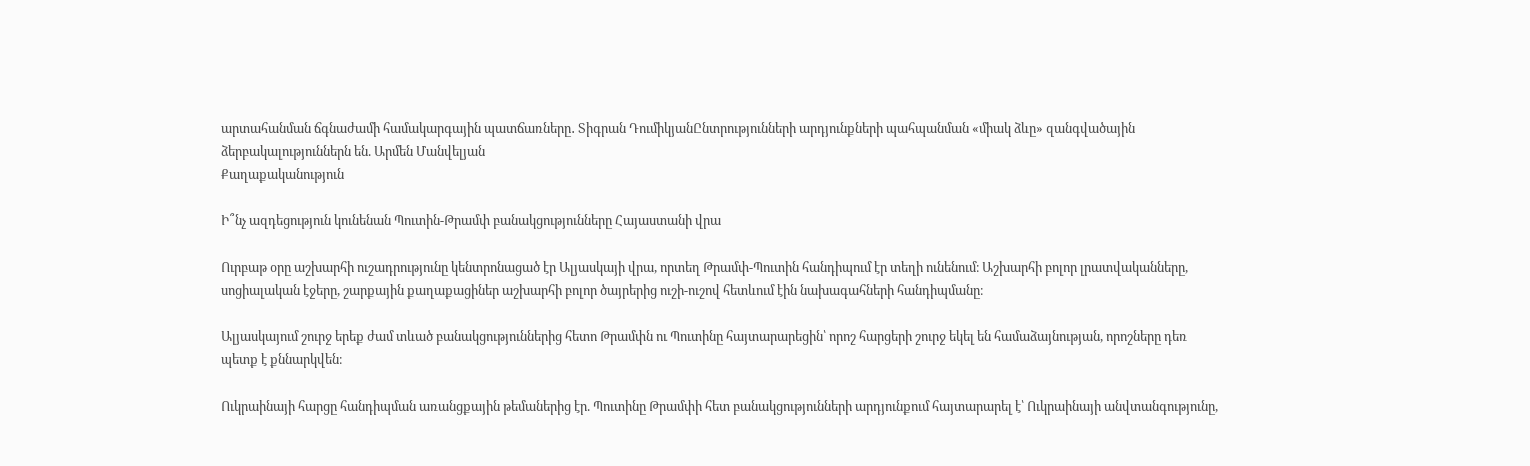արտահանման ճգնաժամի համակարգային պատճառները․ Տիգրան ԴումիկյանԸնտրությունների արդյունքների պահպանման «միակ ձևը» զանգվածային ձերբակալություններն են. Արմեն Մանվելյան
Քաղաքականություն

Ի՞նչ ազդեցություն կունենան Պուտին-Թրամփ բանակցությունները Հայաստանի վրա

Ուրբաթ օրը աշխարհի ուշադրությունը կենտրոնացած էր Ալյասկայի վրա, որտեղ Թրամփ-Պուտին հանդիպում էր տեղի ունենում։ Աշխարհի բոլոր լրատվականները, սոցիալական էջերը, շարքային քաղաքացիներ աշխարհի բոլոր ծայրերից ուշի-ուշով հետևում էին նախագահների հանդիպմանը։

Ալյասկայում շուրջ երեք ժամ տևած բանակցություններից հետո Թրամփն ու Պուտինը հայտարարեցին՝ որոշ հարցերի շուրջ եկել են համաձայնության, որոշները դեռ պետք է քննարկվեն։

Ուկրաինայի հարցը հանդիպման առանցքային թեմաներից էր. Պուտինը Թրամփի հետ բանակցությունների արդյունքում հայտարարել է՝ Ուկրաինայի անվտանգությունը,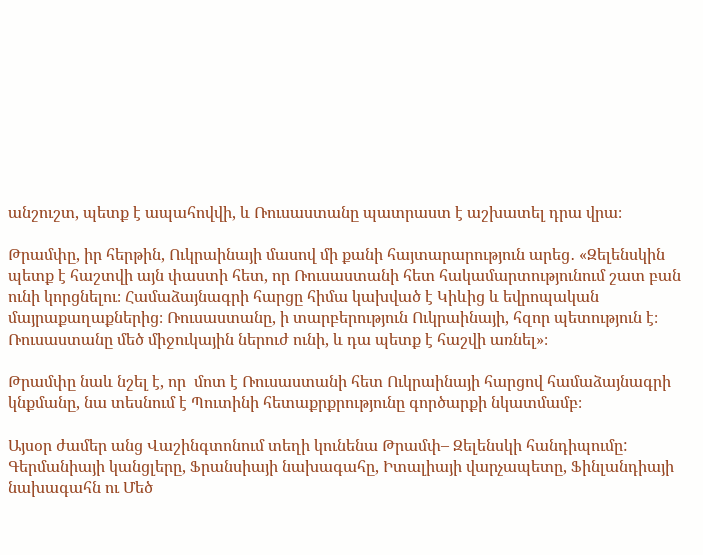անշուշտ, պետք է ապահովվի, և Ռուսաստանը պատրաստ է աշխատել դրա վրա։

Թրամփը, իր հերթին, Ուկրաինայի մասով մի քանի հայտարարություն արեց․ «Զելենսկին պետք է հաշտվի այն փաստի հետ, որ Ռուսաստանի հետ հակամարտությունում շատ բան ունի կորցնելու։ Համաձայնագրի հարցը հիմա կախված է Կիևից և եվրոպական մայրաքաղաքներից։ Ռուսաստանը, ի տարբերություն Ուկրաինայի, հզոր պետություն է։ Ռուսաստանը մեծ միջուկային ներուժ ունի, և դա պետք է հաշվի առնել»։

Թրամփը նաև նշել է, որ  մոտ է Ռուսաստանի հետ Ուկրաինայի հարցով համաձայնագրի կնքմանը, նա տեսնում է Պուտինի հետաքրքրությունը գործարքի նկատմամբ։

Այսօր ժամեր անց Վաշինգտոնում տեղի կունենա Թրամփ– Զելենսկի հանդիպումը: Գերմանիայի կանցլերը, Ֆրանսիայի նախագահը, Իտալիայի վարչապետը, Ֆինլանդիայի նախագահն ու Մեծ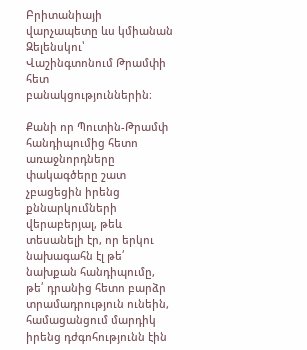Բրիտանիայի վարչապետը ևս կմիանան Զելենսկու՝ Վաշինգտոնում Թրամփի հետ բանակցություններին։

Քանի որ Պուտին-Թրամփ հանդիպումից հետո առաջնորդները փակագծերը շատ չբացեցին իրենց քննարկումների վերաբերյալ, թեև տեսանելի էր, որ երկու նախագահն էլ թե՛ նախքան հանդիպումը, թե՛ դրանից հետո բարձր տրամադրություն ունեին, համացանցում մարդիկ իրենց դժգոհությունն էին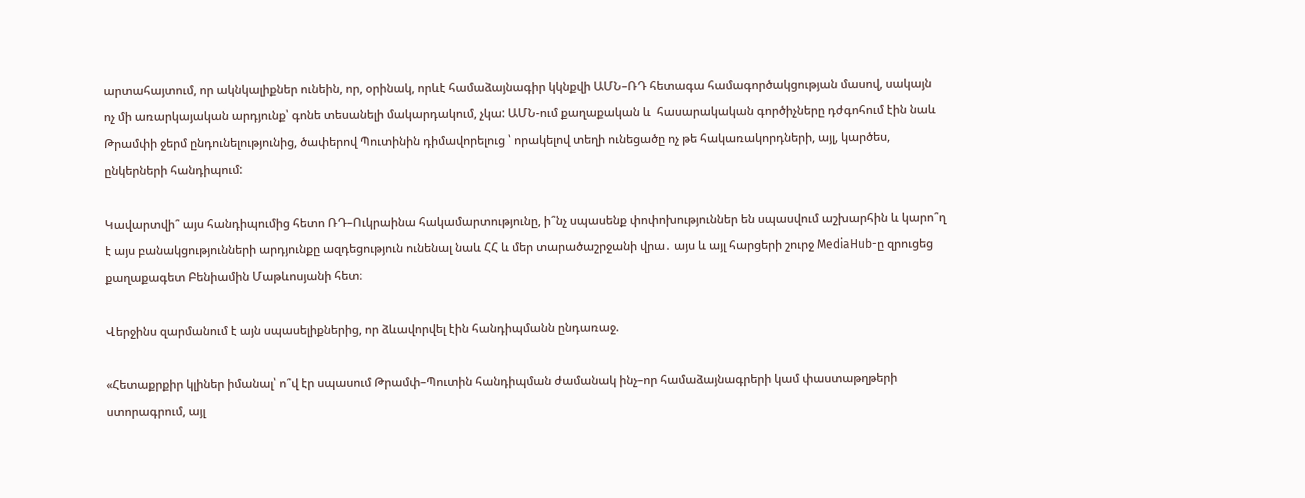արտահայտում, որ ակնկալիքներ ունեին, որ, օրինակ, որևէ համաձայնագիր կկնքվի ԱՄՆ–ՌԴ հետագա համագործակցության մասով, սակայն ոչ մի առարկայական արդյունք՝ գոնե տեսանելի մակարդակում, չկա: ԱՄՆ-ում քաղաքական և  հասարակական գործիչները դժգոհում էին նաև Թրամփի ջերմ ընդունելությունից, ծափերով Պուտինին դիմավորելուց ՝ որակելով տեղի ունեցածը ոչ թե հակառակորդների, այլ, կարծես, ընկերների հանդիպում:

Կավարտվի՞ այս հանդիպումից հետո ՌԴ–Ուկրաինա հակամարտությունը, ի՞նչ սպասենք փոփոխություններ են սպասվում աշխարհին և կարո՞ղ է այս բանակցությունների արդյունքը ազդեցություն ունենալ նաև ՀՀ և մեր տարածաշրջանի վրա․ այս և այլ հարցերի շուրջ MediaHub-ը զրուցեց  քաղաքագետ Բենիամին Մաթևոսյանի հետ։

Վերջինս զարմանում է այն սպասելիքներից, որ ձևավորվել էին հանդիպմանն ընդառաջ.

«Հետաքրքիր կլիներ իմանալ՝ ո՞վ էր սպասում Թրամփ–Պուտին հանդիպման ժամանակ ինչ–որ համաձայնագրերի կամ փաստաթղթերի ստորագրում, այլ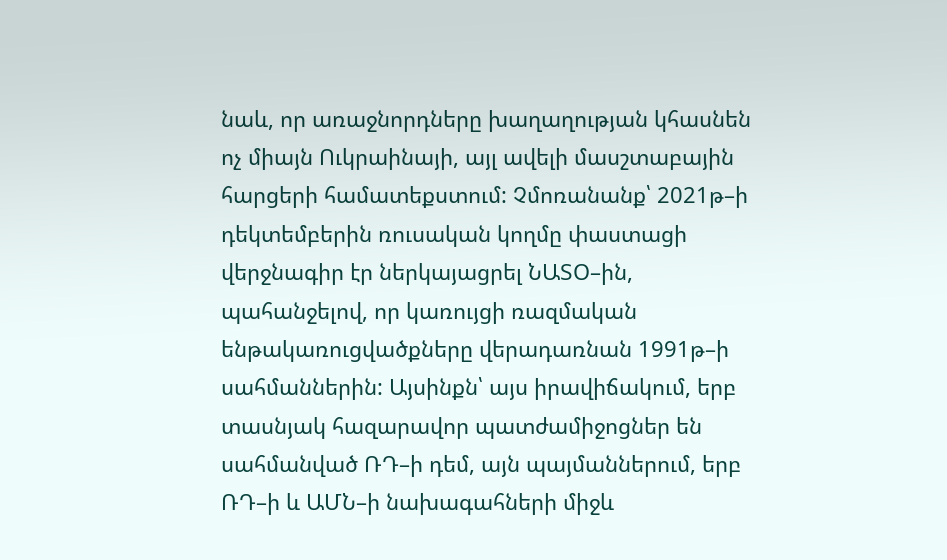նաև, որ առաջնորդները խաղաղության կհասնեն ոչ միայն Ուկրաինայի, այլ ավելի մասշտաբային հարցերի համատեքստում: Չմոռանանք՝ 2021թ–ի դեկտեմբերին ռուսական կողմը փաստացի վերջնագիր էր ներկայացրել ՆԱՏՕ–ին, պահանջելով, որ կառույցի ռազմական ենթակառուցվածքները վերադառնան 1991թ–ի սահմաններին: Այսինքն՝ այս իրավիճակում, երբ տասնյակ հազարավոր պատժամիջոցներ են սահմանված ՌԴ–ի դեմ, այն պայմաններում, երբ ՌԴ–ի և ԱՄՆ–ի նախագահների միջև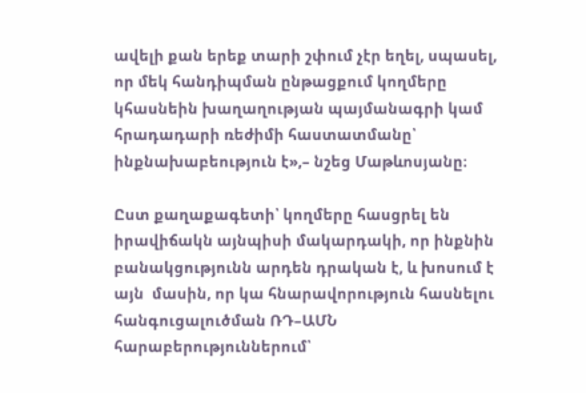ավելի քան երեք տարի շփում չէր եղել, սպասել, որ մեկ հանդիպման ընթացքում կողմերը կհասնեին խաղաղության պայմանագրի կամ հրադադարի ռեժիմի հաստատմանը՝ ինքնախաբեություն է»,– նշեց Մաթևոսյանը։

Ըստ քաղաքագետի՝ կողմերը հասցրել են իրավիճակն այնպիսի մակարդակի, որ ինքնին բանակցությունն արդեն դրական է, և խոսում է այն  մասին, որ կա հնարավորություն հասնելու հանգուցալուծման ՌԴ–ԱՄՆ հարաբերություններում՝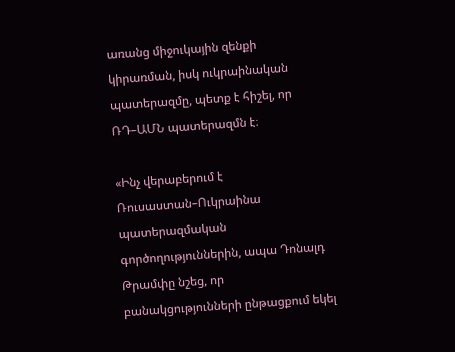առանց միջուկային զենքի կիրառման, իսկ ուկրաինական պատերազմը, պետք է հիշել, որ ՌԴ–ԱՄՆ պատերազմն է։

«Ինչ վերաբերում է Ռուսաստան–Ուկրաինա պատերազմական գործողություններին, ապա Դոնալդ Թրամփը նշեց, որ բանակցությունների ընթացքում եկել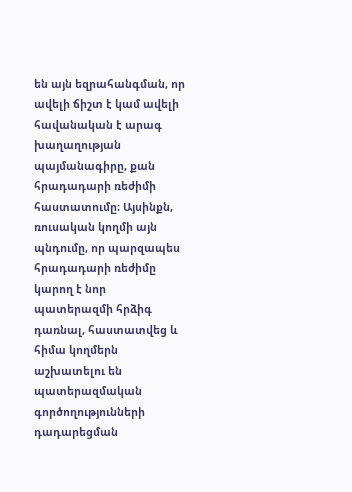են այն եզրահանգման, որ ավելի ճիշտ է կամ ավելի հավանական է արագ խաղաղության պայմանագիրը, քան հրադադարի ռեժիմի հաստատումը։ Այսինքն, ռուսական կողմի այն պնդումը, որ պարզապես հրադադարի ռեժիմը կարող է նոր պատերազմի հրձիգ դառնալ, հաստատվեց և հիմա կողմերն աշխատելու են պատերազմական գործողությունների դադարեցման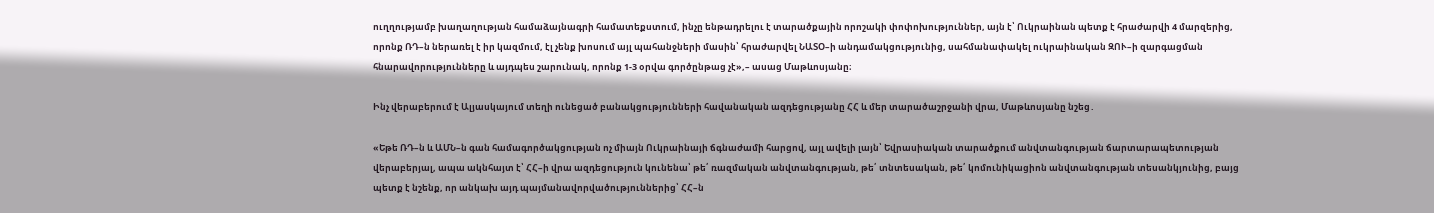ուղղությամբ խաղաղության համաձայնագրի համատեքստում, ինչը ենթադրելու է տարածքային որոշակի փոփոխություններ, այն է՝ Ուկրաինան պետք է հրաժարվի 4 մարզերից, որոնք ՌԴ–ն ներառել է իր կազմում, էլ չենք խոսում այլ պահանջների մասին՝ հրաժարվել ՆԱՏՕ–ի անդամակցությունից, սահմանափակել ուկրաինական ԶՈՒ–ի զարգացման հնարավորությունները և այդպես շարունակ, որոնք 1-3 օրվա գործընթաց չէ»,– ասաց Մաթևոսյանը։

Ինչ վերաբերում է Ալյասկայում տեղի ունեցած բանակցությունների հավանական ազդեցությանը ՀՀ և մեր տարածաշրջանի վրա, Մաթևոսյանը նշեց․

«Եթե ՌԴ–ն և ԱՄՆ–ն գան համագործակցության ոչ միայն Ուկրաինայի ճգնաժամի հարցով, այլ ավելի լայն՝ Եվրասիական տարածքում անվտանգության ճարտարապետության վերաբերյալ, ապա ակնհայտ է՝ ՀՀ–ի վրա ազդեցություն կունենա՝ թե՛ ռազմական անվտանգության, թե՛ տնտեսական, թե՛ կոմունիկացիոն անվտանգության տեսանկյունից, բայց պետք է նշենք, որ անկախ այդ պայմանավորվածություններից՝ ՀՀ–ն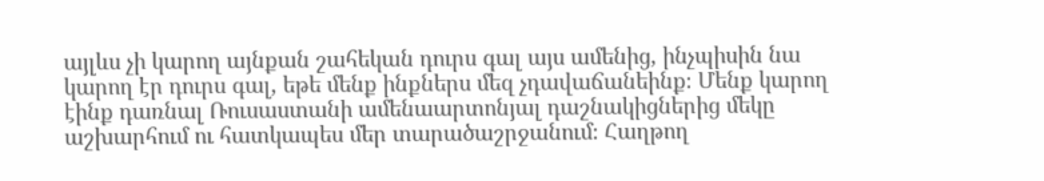այլևս չի կարող այնքան շահեկան դուրս գալ այս ամենից, ինչպիսին նա կարող էր դուրս գալ, եթե մենք ինքներս մեզ չդավաճանեինք։ Մենք կարող էինք դառնալ Ռուսաստանի ամենաարտոնյալ դաշնակիցներից մեկը աշխարհում ու հատկապես մեր տարածաշրջանում։ Հաղթող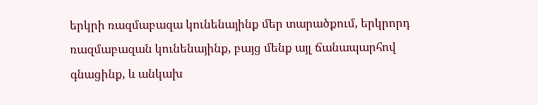երկրի ռազմաբազա կունենայինք մեր տարածքում, երկրորդ ռազմաբազան կունենայինք, բայց մենք այլ ճանապարհով գնացինք, և անկախ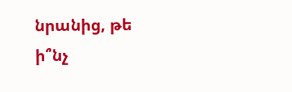նրանից, թե ի՞նչ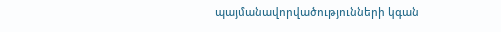պայմանավորվածությունների կգան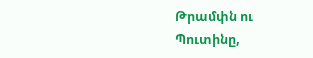Թրամփն ու Պուտինը,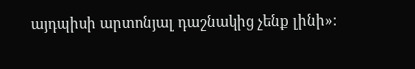այդպիսի արտոնյալ դաշնակից չենք լինի»։